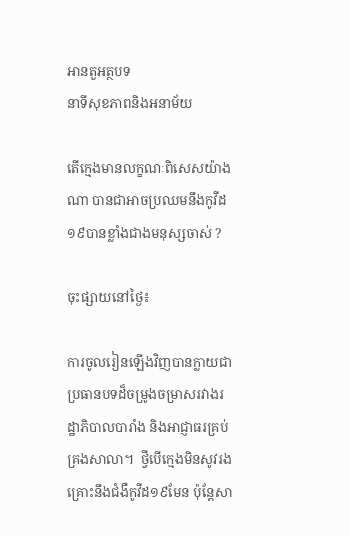អានតួអត្ថបទ
នាទីសុខភាពនិងអនាម័យ

តើក្មេងមានលក្ខណៈពិសេសយ៉ាងណា បានជាអាចប្រឈមនឹងកូវីដ១៩បានខ្លាំងជាងមនុស្សចាស់ ?

ចុះផ្សាយនៅថ្ងៃ៖

ការចូលរៀនឡើងវិញបានក្លាយជាប្រធានបទដ៏ចម្រូងចម្រាសរវាងរដ្ឋាភិបាលបារាំង និងអាជ្ញាធរគ្រប់គ្រងសាលា។  ថ្វីបើក្មេងមិនសូវរងគ្រោះនឹងជំងឺកូវីដ១៩មែន ប៉ុន្តែសា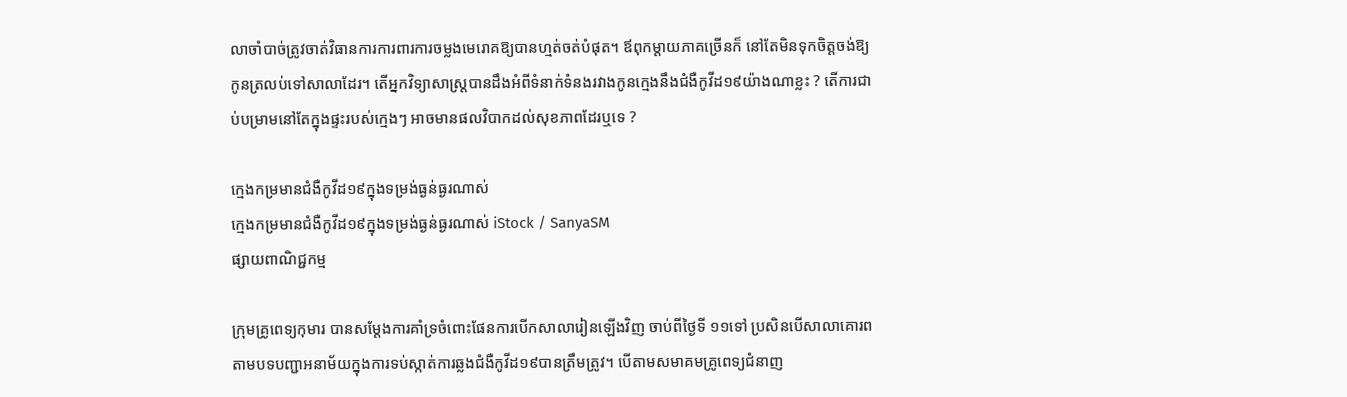លាចាំបាច់ត្រូវចាត់វិធានការការពារការចម្លងមេរោគឱ្យបានហ្មត់ចត់បំផុត។ ឪពុកម្តាយភាគច្រើនក៏ នៅតែមិនទុកចិត្តចង់ឱ្យកូនត្រលប់ទៅសាលាដែរ។ តើអ្នកវិទ្យាសាស្ត្របានដឹងអំពីទំនាក់ទំនងរវាងកូនក្មេងនឹងជំងឺកូវីដ១៩យ៉ាងណាខ្លះ ? តើការជាប់បម្រាមនៅតែក្នុងផ្ទះរបស់ក្មេងៗ អាចមានផលវិបាកដល់សុខភាពដែរឬទេ ?

ក្មេងកម្រមានជំងឺកូវីដ១៩ក្នុងទម្រង់ធ្ងន់ធ្ងរណាស់
ក្មេងកម្រមានជំងឺកូវីដ១៩ក្នុងទម្រង់ធ្ងន់ធ្ងរណាស់ iStock / SanyaSM
ផ្សាយពាណិជ្ជកម្ម

ក្រុមគ្រូពេទ្យកុមារ បានសម្តែងការគាំទ្រចំពោះផែនការបើកសាលារៀនឡើងវិញ ចាប់ពីថ្ងៃទី ១១ទៅ ប្រសិនបើសាលាគោរពតាមបទបញ្ជាអនាម័យក្នុងការទប់ស្កាត់ការឆ្លងជំងឺកូវីដ១៩បានត្រឹមត្រូវ។ បើតាមសមាគមគ្រូពេទ្យជំនាញ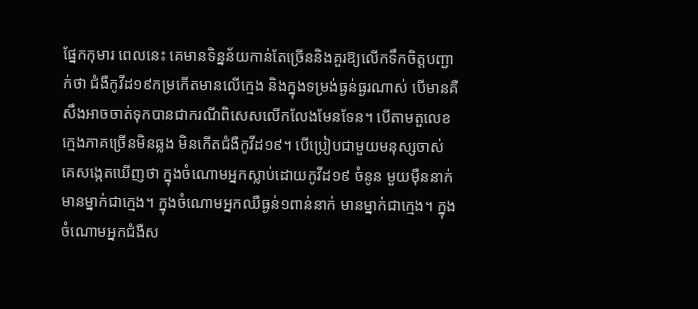ផ្នែកកុមារ ពេលនេះ គេមានទិន្នន័យកាន់តែច្រើននិងគួរឱ្យលើកទឹកចិត្តបញ្ជាក់ថា ជំងឺកូវីដ១៩កម្រកើតមានលើក្មេង និងក្នុងទម្រង់ធ្ងន់ធ្ងរណាស់ បើមានគឺសឹងអាចចាត់ទុកបានជាករណីពិសេសលើកលែងមែនទែន។ បើតាមតួលេខ ក្មេងភាគច្រើនមិនឆ្លង មិនកើតជំងឺកូវីដ១៩។ បើប្រៀបជាមួយមនុស្សចាស់ គេសង្កេតឃើញថា ក្នុងចំណោមអ្នកស្លាប់ដោយកូវីដ១៩ ចំនូន មួយម៉ឺននាក់ មានម្នាក់ជាក្មេង។ ក្នុងចំណោមអ្នកឈឺធ្ងន់១ពាន់នាក់ មានម្នាក់ជាក្មេង។ ក្នុងចំណោមអ្នកជំងឺស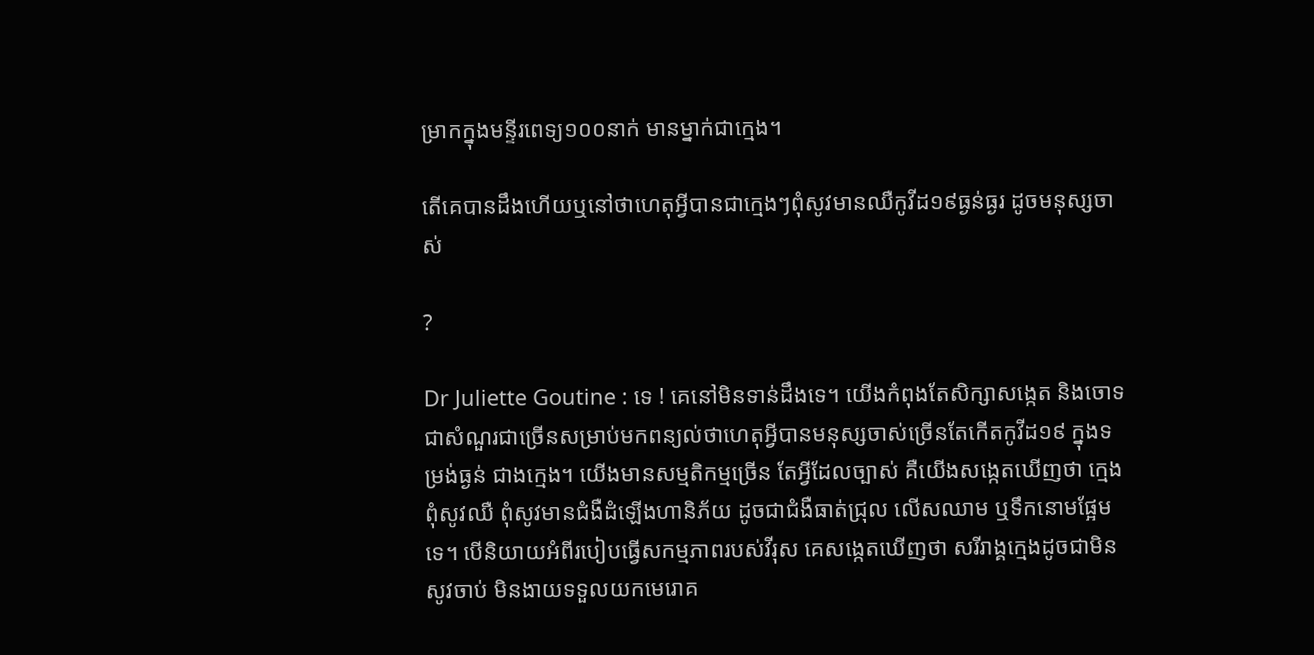ម្រាកក្នុងមន្ទីរពេទ្យ១០០នាក់ មានម្នាក់ជាក្មេង។

តើគេបានដឹងហើយឬនៅថាហេតុអ្វីបានជាក្មេងៗពុំសូវមានឈឺកូវីដ១៩ធ្ងន់ធ្ងរ ដូចមនុស្សចាស់

?

Dr Juliette Goutine : ទេ ! គេនៅមិនទាន់ដឹងទេ។ យើងកំពុងតែសិក្សាសង្កេត និងចោទជាសំណួរជាច្រើនសម្រាប់មកពន្យល់ថាហេតុអ្វីបានមនុស្សចាស់ច្រើនតែកើតកូវីដ១៩ ក្នុងទម្រង់ធ្ងន់ ជាងក្មេង។ យើងមានសម្មតិកម្មច្រើន តែអ្វីដែលច្បាស់ គឺយើងសង្កេតឃើញថា ក្មេង ពុំសូវឈឺ ពុំសូវមានជំងឺដំឡើងហានិភ័យ ដូចជាជំងឺធាត់ជ្រុល លើសឈាម ឬទឹកនោមផ្អែមទេ។ បើនិយាយអំពីរបៀបធ្វើសកម្មភាពរបស់វីរុស គេសង្កេតឃើញថា សរីរាង្គក្មេងដូចជាមិនសូវចាប់ មិនងាយទទួលយកមេរោគ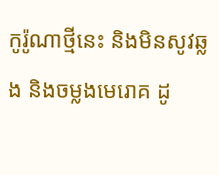កូរ៉ូណាថ្មីនេះ និងមិនសូវឆ្លង និងចម្លងមេរោគ ដូ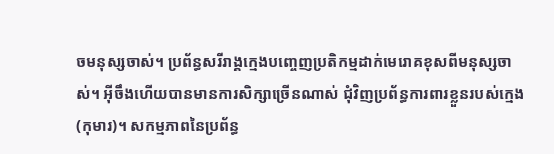ចមនុស្សចាស់។ ប្រព័ន្ធសរីរាង្គក្មេងបញ្ចេញប្រតិកម្មដាក់មេរោគខុសពីមនុស្សចាស់។ អ៊ីចឹងហើយបានមានការសិក្សាច្រើនណាស់ ជុំវិញប្រព័ន្ធការពារខ្លួនរបស់ក្មេង (កុមារ)។ សកម្មភាពនៃប្រព័ន្ធ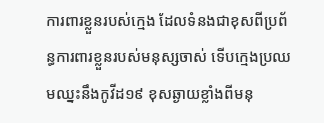ការពារខ្លួនរបស់ក្មេង ដែលទំនងជាខុសពីប្រព័ន្ធការពារខ្លួនរបស់មនុស្សចាស់ ទើបក្មេងប្រឈមឈ្នះនឹងកូវីដ១៩ ខុសឆ្ងាយខ្លាំងពីមនុ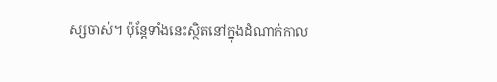ស្សចាស់។ ប៉ុន្តែទាំងនេះស្ថិតនៅក្នុងដំណាក់កាល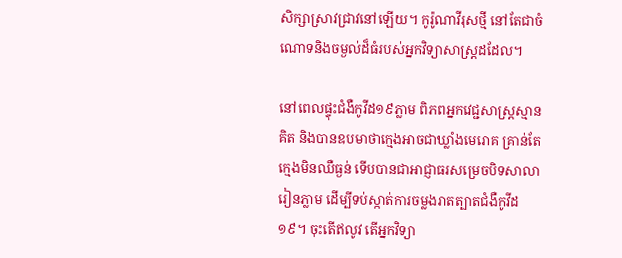សិក្សាស្រាវជ្រាវនៅឡើយ។ កូរ៉ូណាវីរុសថ្មី នៅតែជាចំណោទនិងចម្ងល់ដ៏ធំរបស់អ្នកវិទ្យាសាស្ត្រដដែល។

នៅពេលផ្ទុះជំងឺកូវីដ១៩ភ្លាម ពិភពអ្នកវេជ្ជសាស្ត្រស្មានគិត និងបានឧបមាថាក្មេងអាចជាឃ្លាំងមេរោគ គ្រាន់តែក្មេងមិនឈឺធ្ងន់ ទើបបានជាអាជ្ញាធរសម្រេចបិទសាលារៀនភ្លាម ដើម្បីទប់ស្កាត់ការចម្លងរាតត្បាតជំងឺកូវីដ១៩។ ចុះតើឥលូវ តើអ្នកវិទ្យា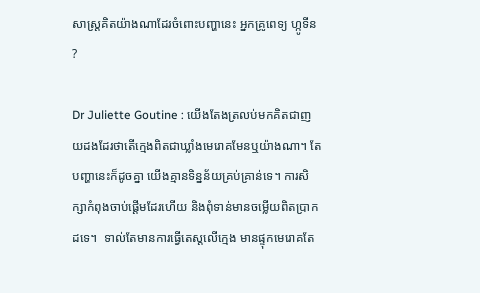សាស្ត្រគិតយ៉ាងណាដែរចំពោះបញ្ហានេះ អ្នកគ្រូពេទ្យ ហ្កូទីន ?

Dr Juliette Goutine : យើងតែងត្រលប់មកគិតជាញយដងដែរថាតើក្មេងពិតជាឃ្លាំងមេរោគមែនឬយ៉ាងណា។ តែបញ្ហានេះក៏ដូចគ្នា យើងគ្មានទិន្នន័យគ្រប់គ្រាន់ទេ។ ការសិក្សាកំពុងចាប់ផ្តើមដែរហើយ និងពុំទាន់មានចម្លើយពិតប្រាកដទេ។  ទាល់តែមានការធ្វើតេស្តលើក្មេង មានផ្ទុកមេរោគតែ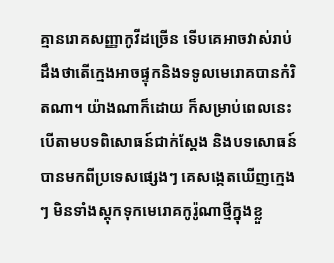គ្មានរោគសញ្ញាកូវីដច្រើន ទើបគេអាចវាស់រាប់ដឹងថាតើក្មេងអាចផ្ទុកនិងទទូលមេរោគបានកំរិតណា។ យ៉ាងណាក៏ដោយ ក៏សម្រាប់ពេលនេះ  បើតាមបទពិសោធន៍ជាក់ស្តែង និងបទសោធន៍បានមកពីប្រទេសផ្សេងៗ គេសង្កេតឃើញក្មេងៗ មិនទាំងស្តុកទុកមេរោគកូរ៉ូណាថ្មីក្នុងខ្លួ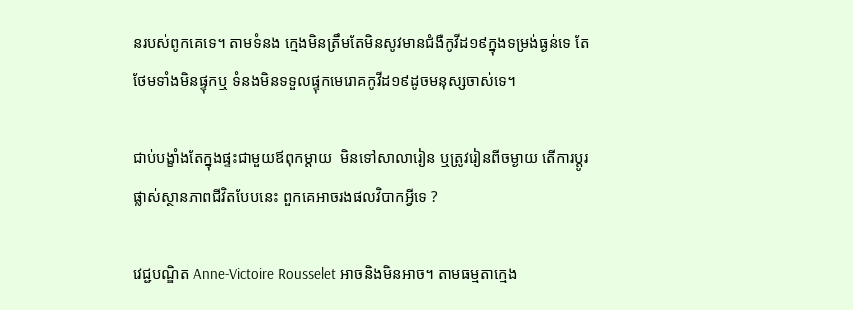នរបស់ពូកគេទេ។ តាមទំនង ក្មេងមិនត្រឹមតែមិនសូវមានជំងឺកូវីដ១៩ក្នុងទម្រង់ធ្ងន់ទេ តែថែមទាំងមិនផ្ទុកឬ ទំនងមិនទទួលផ្ទុកមេរោគកូវីដ១៩ដូចមនុស្សចាស់ទេ។

ជាប់បង្ខាំងតែក្នុងផ្ទះជាមួយឪពុកម្តាយ  មិនទៅសាលារៀន ឬត្រូវរៀនពីចម្ងាយ តើការប្តូរផ្លាស់ស្ថានភាពជីវិតបែបនេះ ពួកគេអាចរងផលវិបាកអ្វីទេ ?

វេជ្ជបណ្ឌិត Anne-Victoire Rousselet អាចនិងមិនអាច។ តាមធម្មតាក្មេង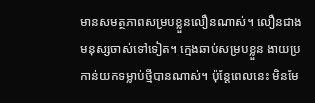មានសមត្ថភាពសម្របខ្លួនលឿនណាស់។ លឿនជាងមនុស្សចាស់ទៅទៀត។ ក្មេងឆាប់សម្របខ្លួន ងាយប្រកាន់យកទម្លាប់ថ្មីបានណាស់។ ប៉ុន្តែពេលនេះ មិនមែ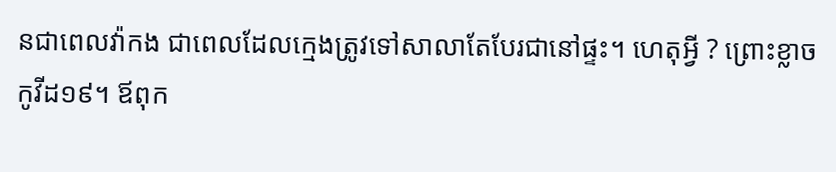នជាពេលវ៉ាកង ជាពេលដែលក្មេងត្រូវទៅសាលាតែបែរជានៅផ្ទះ។ ហេតុអ្វី ? ព្រោះខ្លាចកូវីដ១៩។ ឪពុក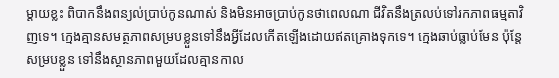ម្តាយខ្លះ ពិបាកនឹងពន្យល់ប្រាប់កូនណាស់ និងមិនអាចប្រាប់កូនថាពេលណា ជីវិតនឹងត្រលប់ទៅរកភាពធម្មតាវិញទេ។ ក្មេងគ្មានសមត្ថភាពសម្របខ្លួនទៅនឹងអ្វីដែលកើតឡើងដោយឥតគ្រោងទុកទេ។ ក្មេងឆាប់ធ្លាប់មែន ប៉ុន្តែសម្របខ្លួន ទៅនឹងស្ថានភាពមួយដែលគ្មានកាល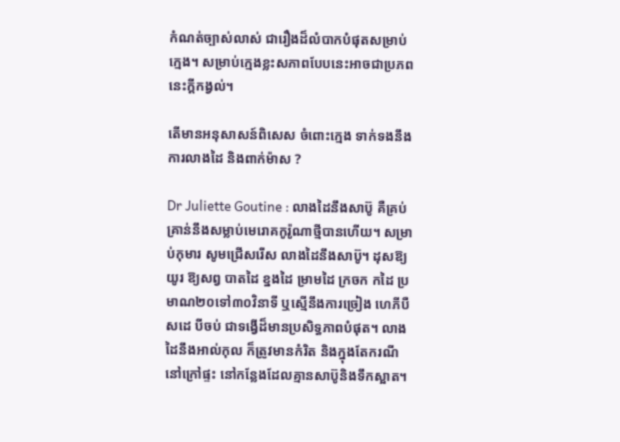កំណត់ច្បាស់លាស់ ជារឿងដ៏លំបាកបំផុតសម្រាប់ក្មេង។ សម្រាប់ក្មេងខ្លះសភាពបែបនេះអាចជាប្រភពនេះក្តីកង្វល់។

តើមានអនុសាសន៍ពិសេស ចំពោះក្មេង ទាក់ទងនឹងការលាងដៃ និងពាក់ម៉ាស ?

Dr Juliette Goutine : លាងដៃនឹងសាប៊ូ គឺគ្រប់គ្រាន់នឹងសម្លាប់មេរោគកូរ៉ូណាថ្មីបានហើយ។ សម្រាប់កុមារ សូមជ្រើសរើស លាងដៃនឹងសាប៊ូ។ ដុសឱ្យយូរ ឱ្យសព្វ បាតដៃ ខ្នងដៃ ម្រាមដៃ ក្រចក កដៃ ប្រមាណ២០ទៅ៣០វិនាទី ឬស្មើនឹងការច្រៀង ហេភីបឺសដេ បីចប់ ជាទង្វើដ៏មានប្រសិទ្ធភាពបំផុត។ លាងដៃនឹងអាល់កុល ក៏ត្រូវមានកំរិត និងក្នុងតែករណីនៅក្រៅផ្ទះ នៅកន្លែងដែលគ្មានសាប៊ូនិងទឹកស្អាត។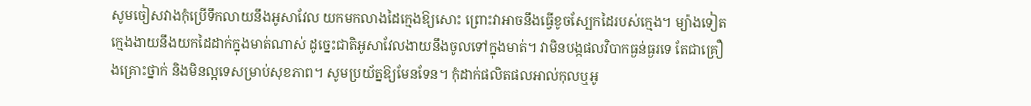សូមចៀសវាងកុំប្រើទឹកលាយនឹងអូសាវែល យកមកលាងដៃក្មេងឱ្យសោះ ព្រោះវាអាចនឹងធ្វើខូចស្បែកដៃរបស់ក្មេង។ ម្យ៉ាងទៀត ក្មេងងាយនឹងយកដៃដាក់ក្នុងមាត់ណាស់ ដូច្នេះជាតិអូសាវែលងាយនឹងចូលទៅក្នុងមាត់។ វាមិនបង្កផលវិបាកធ្ងន់ធ្ងរទេ តែជាគ្រឿងគ្រោះថ្នាក់ និងមិនល្អទេសម្រាប់សុខភាព។ សូមប្រយ័ត្នឱ្យមែនទែន។ កុំដាក់ផលិតផលអាល់កុលឬអូ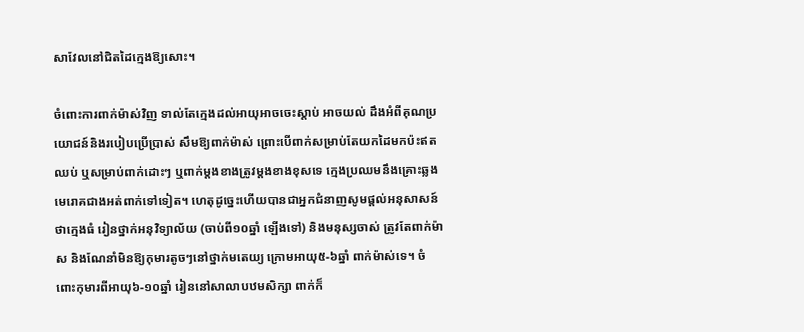សាវែលនៅជិតដៃក្មេងឱ្យសោះ។

ចំពោះការពាក់ម៉ាស់វិញ ទាល់តែក្មេងដល់អាយុអាចចេះស្តាប់ អាចយល់ ដឹងអំពីគុណប្រយោជន៍និងរបៀបប្រើប្រាស់ សឹមឱ្យពាក់ម៉ាស់ ព្រោះបើពាក់សម្រាប់តែយកដៃមកប៉ះឥតឈប់ ឬសម្រាប់ពាក់ដោះៗ ឬពាក់ម្តងខាងត្រូវម្តងខាងខុសទេ ក្មេងប្រឈមនឹងគ្រោះឆ្លងមេរោគជាងអត់ពាក់ទៅទៀត។ ហេតុដូច្នេះហើយបានជាអ្នកជំនាញសូមផ្តល់អនុសាសន៍ថាក្មេងធំ រៀនថ្នាក់អនុវិទ្យាល័យ (ចាប់ពី១០ឆ្នាំ ឡើងទៅ) និងមនុស្សចាស់ ត្រូវតែពាក់ម៉ាស និងណែនាំមិនឱ្យកុមារតូចៗនៅថ្នាក់មតេយ្យ ក្រោមអាយុ៥-៦ឆ្នាំ ពាក់ម៉ាស់ទេ។ ចំពោះកុមារពីអាយុ៦-១០ឆ្នាំ រៀននៅសាលាបឋមសិក្សា ពាក់ក៏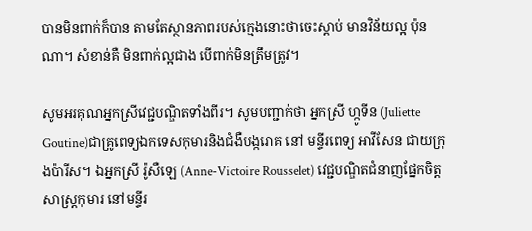បានមិនពាក់ក៏បាន តាមតែស្ថានភាពរបស់ក្មេងនោះថាចេះស្តាប់ មានវិន័យល្អ ប៉ុនណា។ សំខាន់គឺ មិនពាក់ល្អជាង បើពាក់មិនត្រឹមត្រូវ។

សូមអរគុណអ្នកស្រីវេជ្ជបណ្ឌិតទាំងពីរ។ សូមបញ្ជាក់ថា អ្នកស្រី ហ្កូទីន (Juliette Goutine)ជាគ្រូពេទ្យឯកទេសកុមារនិងជំងឺបង្ករោគ នៅ មន្ទីរពេទ្យ អាវីសែន ជាយក្រុងប៉ារីស។ ឯអ្នកស្រី រ៉ូសឺឡេ (Anne-Victoire Rousselet) វេជ្ជបណ្ឌិតជំនាញផ្នែកចិត្តសាស្ត្រកុមារ នៅមន្ទីរ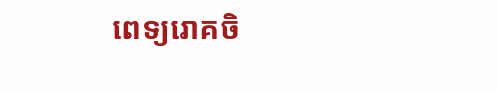ពេទ្យរោគចិ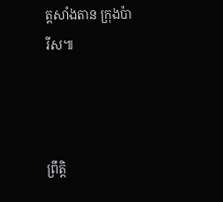ត្តសាំងតាន ក្រុងប៉ារីស៕



ព្រឹត្តិ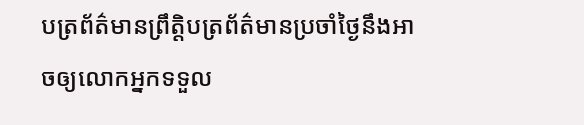បត្រព័ត៌មានព្រឹត្តិបត្រព័ត៌មានប្រចាំថ្ងៃនឹងអាចឲ្យលោកអ្នកទទួល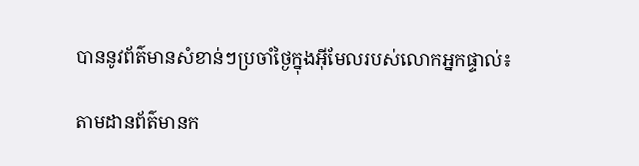បាននូវព័ត៌មានសំខាន់ៗប្រចាំថ្ងៃក្នុងអ៊ីមែលរបស់លោកអ្នកផ្ទាល់៖

តាមដានព័ត៌មានក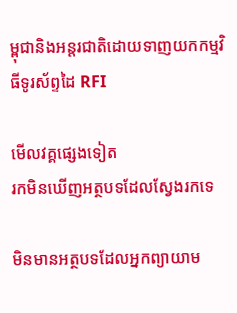ម្ពុជានិងអន្តរជាតិដោយទាញយកកម្មវិធីទូរស័ព្ទដៃ RFI

មើលវគ្គផ្សេងទៀត
រកមិនឃើញអត្ថបទដែលស្វែងរកទេ

មិនមានអត្ថបទដែលអ្នកព្យាយាម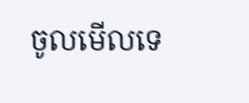ចូលមើលទេ